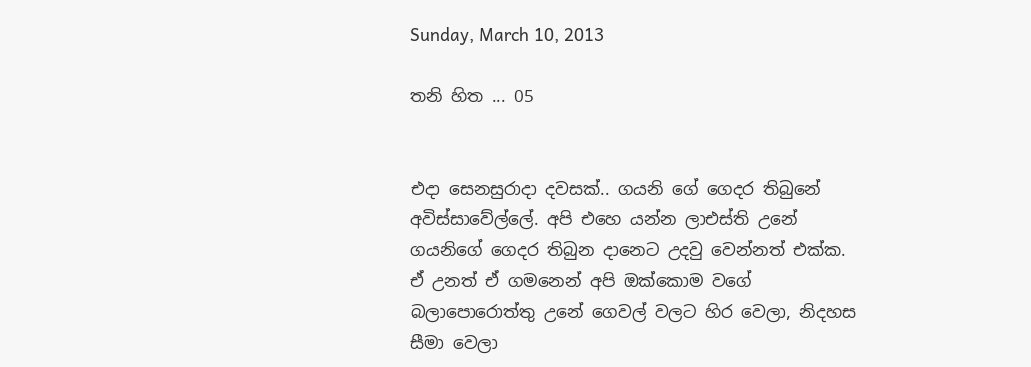Sunday, March 10, 2013

තනි හිත ... 05


එදා සෙනසුරාදා දවසක්.. ගයනි ගේ ගෙදර තිබුනේ අවිස්සාවේල්ලේ. අපි එහෙ යන්න ලාඑස්ති උනේ  ගයනිගේ ගෙදර තිබුන දානෙට උදවු වෙන්නත් එක්ක. ඒ උනත් ඒ ගමනෙන් අපි ඔක්කොම වගේ බලාපොරොත්තු උනේ ගෙවල් වලට හිර වෙලා, නිදහස  සීමා වෙලා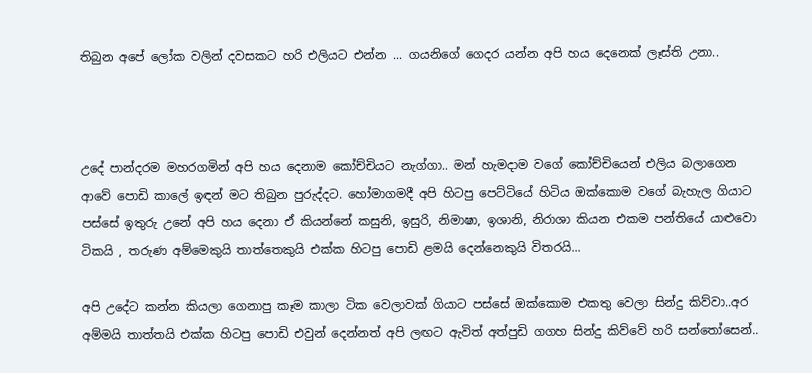තිබුන අපේ ලෝක වලින් දවසකට හරි එලියට එන්න ... ගයනිගේ ගෙදර යන්න අපි හය දෙනෙක් ලෑස්ති උනා..



උදේ පාන්දරම මහරගමින් අපි හය දෙනාම කෝච්චියට නැග්ගා.. මන් හැමදාම වගේ කෝච්චියෙන් එලිය බලාගෙන ආවේ පොඩි කාලේ ඉඳන් මට තිබුන පුරුද්දට. හෝමාගමදී අපි හිටපු පෙට්ටියේ හිටිය ඔක්කොම වගේ බැහැල ගියාට පස්සේ ඉතුරු උනේ අපි හය දෙනා ඒ කියන්නේ කසුනි, ඉසුරි, නිමාෂා, ඉශානි, නිරාශා කියන එකම පන්තියේ යාළුවො ටිකයි , තරුණ අම්මෙකුයි තාත්තෙකුයි එක්ක හිටපු පොඩි ළමයි දෙන්නෙකුයි විතරයි...

අපි උදේට කන්න කියලා ගෙනාපු කෑම කාලා ටික වෙලාවක් ගියාට පස්සේ ඔක්කොම එකතු වෙලා සින්දු කිව්වා..අර අම්මයි තාත්තයි එක්ක හිටපු පොඩි එවුන් දෙන්නත් අපි ලඟට ඇවිත් අත්පුඩි ගගහ සින්දු කිව්වේ හරි සන්තෝසෙන්..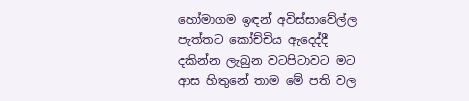හෝමාගම ඉඳන් අවිස්සාවේල්ල පැත්තට කෝච්චිය ඇදෙද්දී දකින්න ලැබුන වටපිටාවට මට ආස හිතුනේ තාම මේ පති වල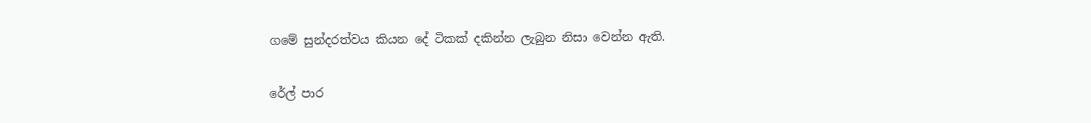ගමේ සුන්දරත්වය කියන දේ ටිකක් දකින්න ලැබුන නිසා වෙන්න ඇති.

රේල් පාර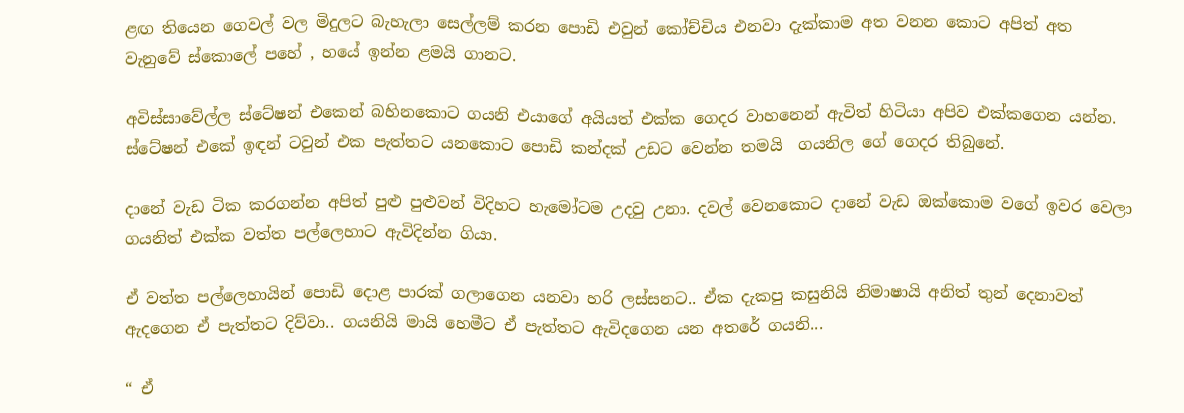ළඟ තියෙන ගෙවල් වල මිදුලට බැහැලා සෙල්ලම් කරන පොඩි එවුන් කෝච්චිය එනවා දැක්කාම අත වනන කොට අපිත් අත වැනුවේ ස්කොලේ පහේ , හයේ ඉන්න ළමයි ගානට.

අවිස්සාවේල්ල ස්ටේෂන් එකෙන් බහිනකොට ගයනි එයාගේ අයියත් එක්ක ගෙදර වාහනෙන් ඇවිත් හිටියා අපිව එක්කගෙන යන්න. ස්ටේෂන් එකේ ඉඳන් ටවුන් එක පැත්තට යනකොට පොඩි කන්දක් උඩට වෙන්න තමයි  ගයනිල ගේ ගෙදර තිබුනේ.

දානේ වැඩ ටික කරගන්න අපිත් පුළු පුළුවන් විදිහට හැමෝටම උදවු උනා. දවල් වෙනකොට දානේ වැඩ ඔක්කොම වගේ ඉවර වෙලා ගයනිත් එක්ක වත්ත පල්ලෙහාට ඇවිදින්න ගියා.

ඒ වත්ත පල්ලෙහායින් පොඩි දොළ පාරක් ගලාගෙන යනවා හරි ලස්සනට.. ඒක දැකපු කසුනියි නිමාෂායි අනිත් තුන් දෙනාවත් ඇදගෙන ඒ පැත්තට දිව්වා.. ගයනියි මායි හෙමීට ඒ පැත්තට ඇවිදගෙන යන අතරේ ගයනි...

“ ඒ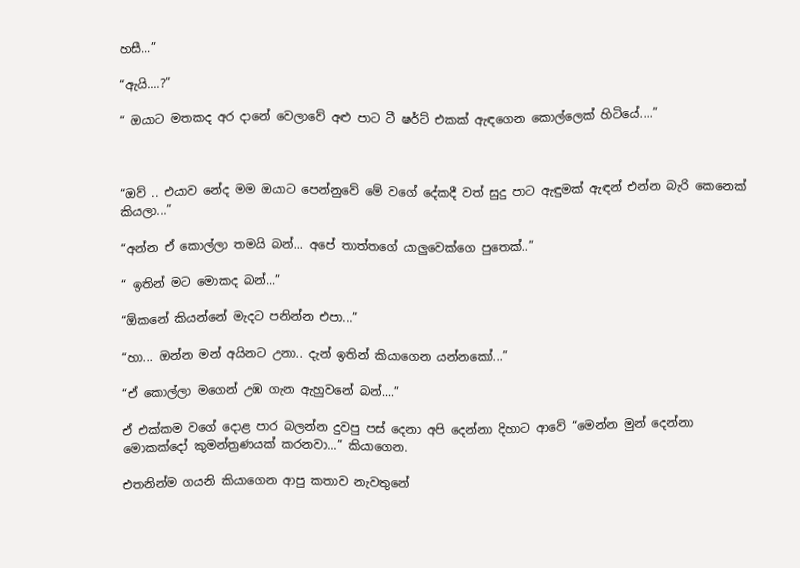හසී...”

“ඇයි....?”

“ ඔයාට මතකද අර දානේ වෙලාවේ අළු පාට ටී ෂර්ට් එකක් ඇඳගෙන කොල්ලෙක් හිටියේ....”



“ඔව් .. එයාව නේද මම ඔයාට පෙන්නුවේ මේ වගේ දේකදී වත් සුදු පාට ඇඳුමක් ඇඳන් එන්න බැරි කෙනෙක්  කියලා...”

“අන්න ඒ කොල්ලා තමයි බන්... අපේ තාත්තගේ යාලුවෙක්ගෙ පුතෙක්..”

“ ඉතින් මට මොකද බන්...”

“ඕකනේ කියන්නේ මැදට පනින්න එපා...”

“හා... ඔන්න මන් අයිනට උනා.. දැන් ඉතින් කියාගෙන යන්නකෝ...”

“ඒ කොල්ලා මගෙන් උඹ ගැන ඇහුවනේ බන්....”

ඒ එක්කම වගේ දොළ පාර බලන්න දුවපු පස් දෙනා අපි දෙන්නා දිහාට ආවේ “මෙන්න මුන් දෙන්නා මොකක්දෝ කුමන්ත්‍රණයක් කරනවා...” කියාගෙන.

එතනින්ම ගයනි කියාගෙන ආපු කතාව නැවතුනේ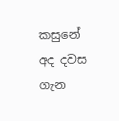කසුනේ අද දවස ගැන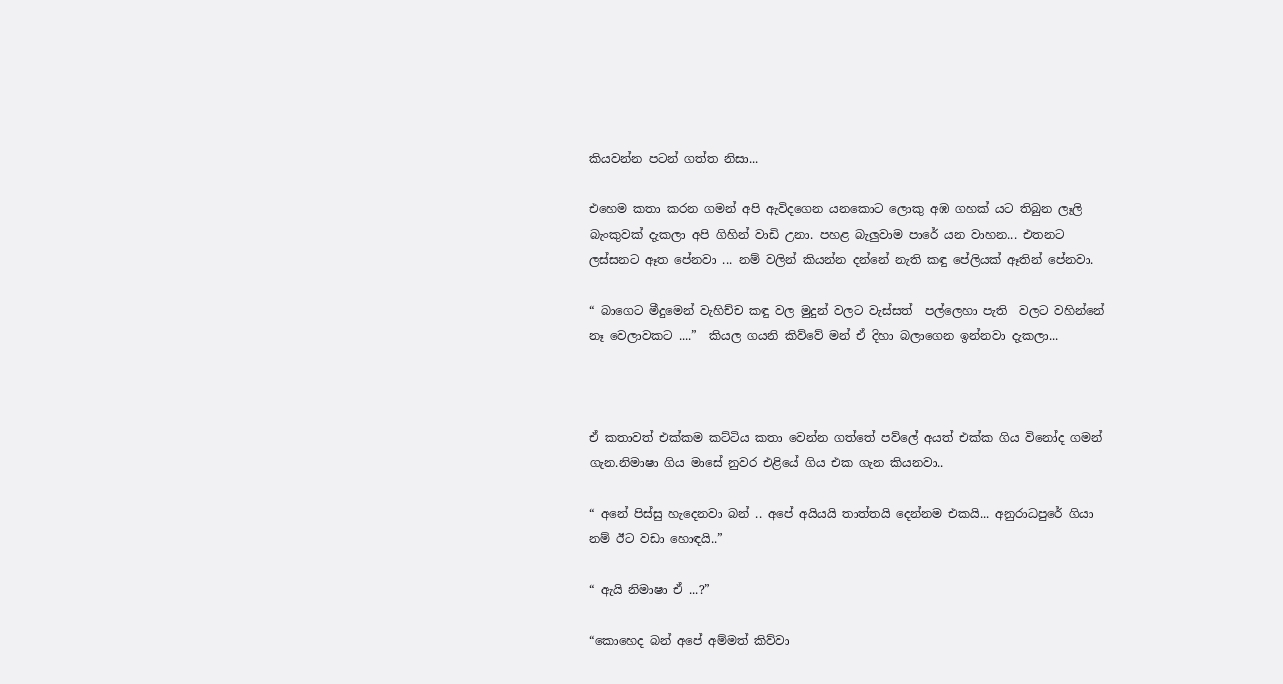කියවන්න පටන් ගත්ත නිසා...

එහෙම කතා කරන ගමන් අපි ඇවිදගෙන යනකොට ලොකු අඹ ගහක් යට තිබුන ලෑලි බැංකුවක් දැකලා අපි ගිහින් වාඩි උනා. පහළ බැලුවාම පාරේ යන වාහන... එතනට ලස්සනට ඈත පේනවා ... නම් වලින් කියන්න දන්නේ නැති කඳු පේලියක් ඈතින් පේනවා.

“ බාගෙට මීදුමෙන් වැහිච්ච කඳු වල මුදුන් වලට වැස්සත්  පල්ලෙහා පැති  වලට වහින්නේ නෑ වෙලාවකට ....”  කියල ගයනි කිව්වේ මන් ඒ දිහා බලාගෙන ඉන්නවා දැකලා...



ඒ කතාවත් එක්කම කට්ටිය කතා වෙන්න ගත්තේ පව්ලේ අයත් එක්ක ගිය විනෝද ගමන් ගැන.නිමාෂා ගිය මාසේ නුවර එළියේ ගිය එක ගැන කියනවා..

“ අනේ පිස්සු හැදෙනවා බන් .. අපේ අයියයි තාත්තයි දෙන්නම එකයි... අනුරාධපුරේ ගියා නම් ඊට වඩා හොඳයි..”

“ ඇයි නිමාෂා ඒ ...?”

“කොහෙද බන් අපේ අම්මත් කිව්වා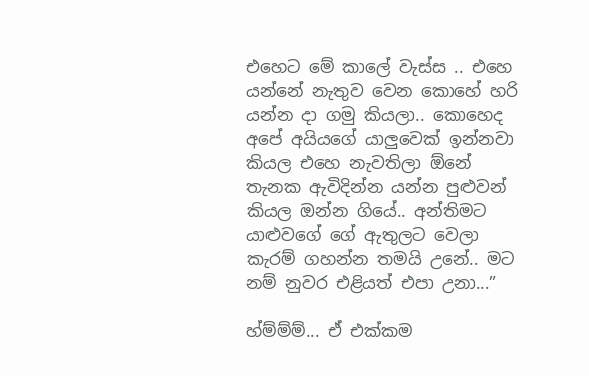එහෙට මේ කාලේ වැස්ස .. එහෙ යන්නේ නැතුව වෙන කොහේ හරි යන්න දා ගමු කියලා.. කොහෙද අපේ අයියගේ යාලුවෙක් ඉන්නවා කියල එහෙ නැවතිලා ඕනේ තැනක ඇවිදින්න යන්න පුළුවන් කියල ඔන්න ගියේ.. අන්තිමට යාළුවගේ ගේ ඇතුලට වෙලා කැරම් ගහන්න තමයි උනේ.. මට නම් නුවර එළියත් එපා උනා...”

හ්ම්ම්ම්... ඒ එක්කම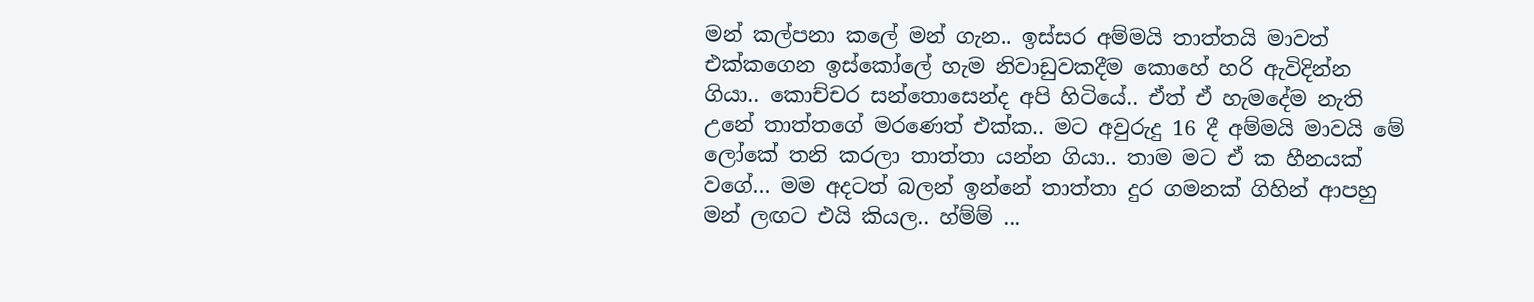මන් කල්පනා කලේ මන් ගැන.. ඉස්සර අම්මයි තාත්තයි මාවත් එක්කගෙන ඉස්කෝලේ හැම නිවාඩුවකදීම කොහේ හරි ඇවිදින්න ගියා.. කොච්චර සන්තොසෙන්ද අපි හිටියේ.. ඒත් ඒ හැමදේම නැති උනේ තාත්තගේ මරණෙත් එක්ක.. මට අවුරුදු 16 දී අම්මයි මාවයි මේ ලෝකේ තනි කරලා තාත්තා යන්න ගියා.. තාම මට ඒ ක හීනයක් වගේ... මම අදටත් බලන් ඉන්නේ තාත්තා දුර ගමනක් ගිහින් ආපහු මන් ලඟට එයි කියල.. හ්ම්ම් ...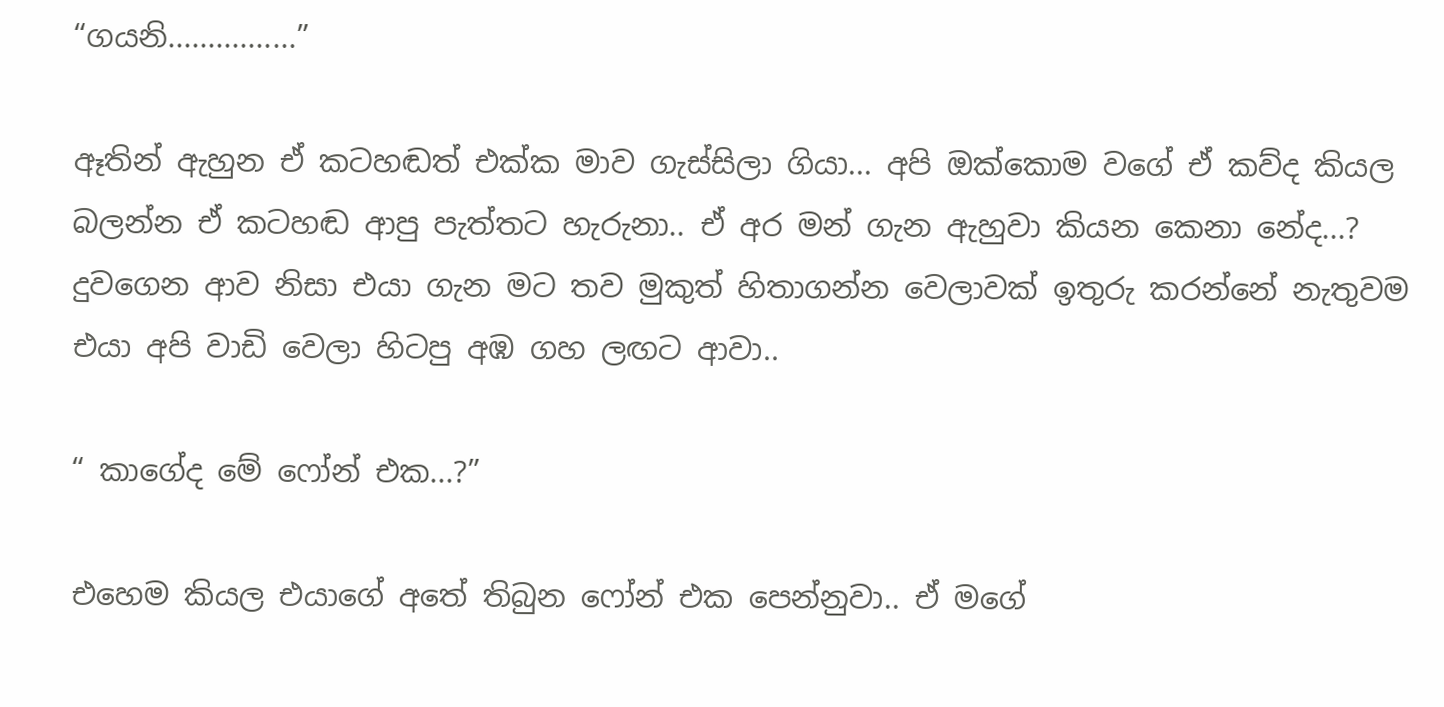“ගයනි................”

ඈතින් ඇහුන ඒ කටහඬත් එක්ක මාව ගැස්සිලා ගියා... අපි ඔක්කොම වගේ ඒ කව්ද කියල බලන්න ඒ කටහඬ ආපු පැත්තට හැරුනා.. ඒ අර මන් ගැන ඇහුවා කියන කෙනා නේද...? දුවගෙන ආව නිසා එයා ගැන මට තව මුකුත් හිතාගන්න වෙලාවක් ඉතුරු කරන්නේ නැතුවම එයා අපි වාඩි වෙලා හිටපු අඹ ගහ ලඟට ආවා..

“ කාගේද මේ ෆෝන් එක...?”

එහෙම කියල එයාගේ අතේ තිබුන ෆෝන් එක පෙන්නුවා.. ඒ මගේ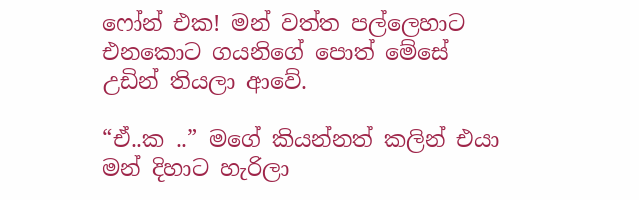ෆෝන් එක! මන් වත්ත පල්ලෙහාට එනකොට ගයනිගේ පොත් මේසේ උඩින් තියලා ආවේ.

“ඒ..ක ..” මගේ කියන්නත් කලින් එයා මන් දිහාට හැරිලා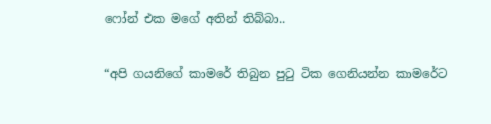ෆෝන් එක මගේ අතින් තිබ්බා..

“අපි ගයනිගේ කාමරේ තිබුන පුටු ටික ගෙනියන්න කාමරේට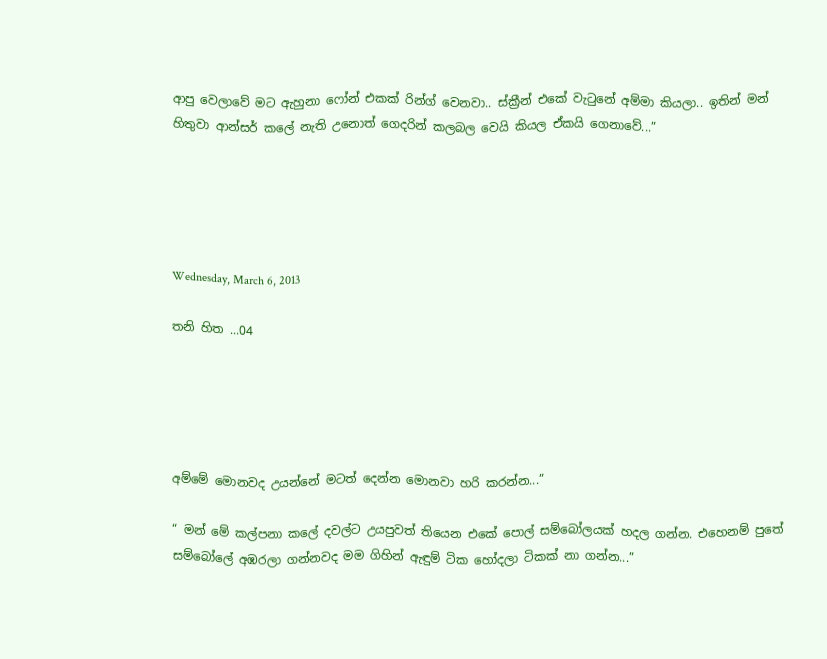ආපු වෙලාවේ මට ඇහුනා ෆෝන් එකක් රින්ග් වෙනවා.. ස්ක්‍රීන් එකේ වැටුනේ අම්මා කියලා.. ඉතින් මන් හිතුවා ආන්සර් කලේ නැති උනොත් ගෙදරින් කලබල වෙයි කියල ඒකයි ගෙනාවේ...”





Wednesday, March 6, 2013

තනි හිත ...04





අම්මේ මොනවද උයන්නේ මටත් දෙන්න මොනවා හරි කරන්න...”

“ මන් මේ කල්පනා කලේ දවල්ට උයපුවත් තියෙන එකේ පොල් සම්බෝලයක් හදල ගන්න. එහෙනම් පුතේ සම්බෝලේ අඹරලා ගන්නවද මම ගිහින් ඇඳුම් ටික හෝදලා ටිකක් නා ගන්න...”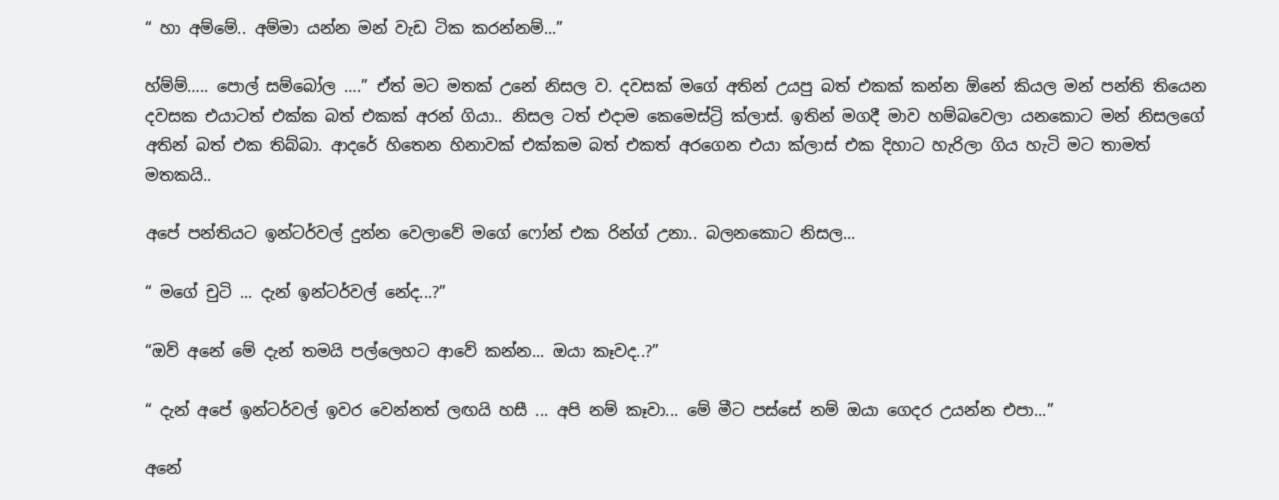“ හා අම්මේ.. අම්මා යන්න මන් වැඩ ටික කරන්නම්...”

හ්ම්ම්….. පොල් සම්බෝල ….” ඒත් මට මතක් උනේ නිසල ව. දවසක් මගේ අතින් උයපු බත් එකක් කන්න ඕනේ කියල මන් පන්ති තියෙන දවසක එයාටත් එක්ක බත් එකක් අරන් ගියා.. නිසල ටත් එදාම කෙමෙස්ට්‍රි ක්ලාස්. ඉතින් මගදී මාව හම්බවෙලා යනකොට මන් නිසලගේ අතින් බත් එක තිබ්බා. ආදරේ හිතෙන හිනාවක් එක්කම බත් එකත් අරගෙන එයා ක්ලාස් එක දිහාට හැරිලා ගිය හැටි මට තාමත් මතකයි..

අපේ පන්තියට ඉන්ටර්වල් දුන්න වෙලාවේ මගේ ෆෝන් එක රින්ග් උනා.. බලනකොට නිසල...

“ මගේ චුටි ... දැන් ඉන්ටර්වල් නේද...?”

“ඔව් අනේ මේ දැන් තමයි පල්ලෙහට ආවේ කන්න... ඔයා කෑවද..?”

“ දැන් අපේ ඉන්ටර්වල් ඉවර වෙන්නත් ලඟයි හසී ... අපි නම් කෑවා... මේ මීට පස්සේ නම් ඔයා ගෙදර උයන්න එපා...”

අනේ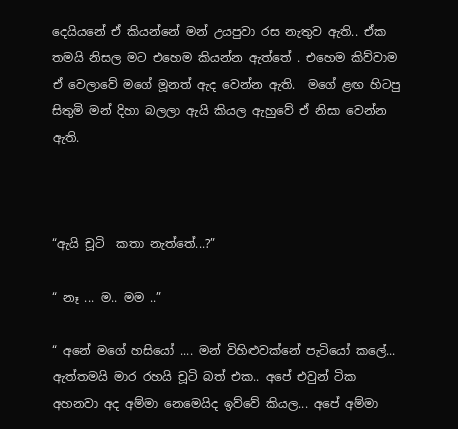දෙයියනේ ඒ කියන්නේ මන් උයපුවා රස නැතුව ඇති.. ඒක තමයි නිසල මට එහෙම කියන්න ඇත්තේ . එහෙම කිව්වාම ඒ වෙලාවේ මගේ මූනත් ඇද වෙන්න ඇති.  මගේ ළඟ හිටපු සිතුමි මන් දිහා බලලා ඇයි කියල ඇහුවේ ඒ නිසා වෙන්න ඇති.



“ඇයි චූටි  කතා නැත්තේ...?”

“ නෑ ... ම.. මම ..”

“ අනේ මගේ හසියෝ .... මන් විහිළුවක්නේ පැටියෝ කලේ... ඇත්තමයි මාර රහයි චූටි බත් එක.. අපේ එවුන් ටික අහනවා අද අම්මා නෙමෙයිද ඉව්වේ කියල... අපේ අම්මා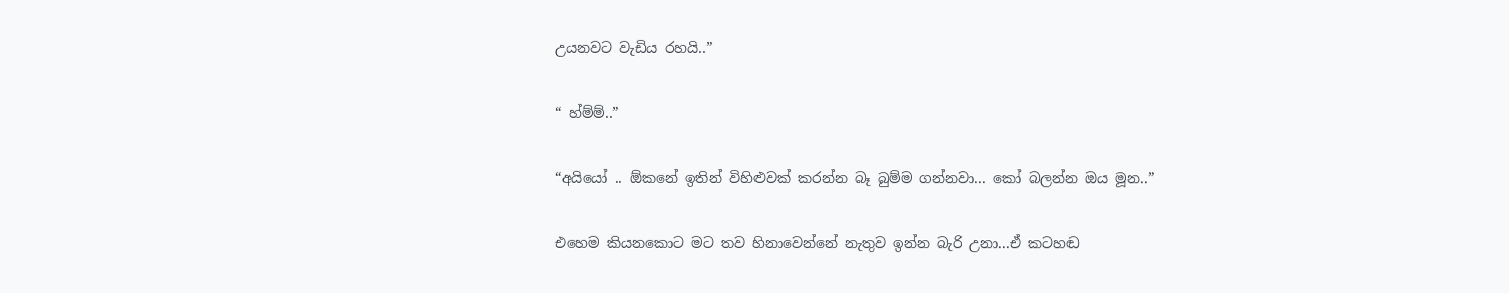උයනවට වැඩිය රහයි..”

“ හ්ම්ම්..”

“අයියෝ .. ඕකනේ ඉතින් විහිළුවක් කරන්න බෑ බුම්ම ගන්නවා... කෝ බලන්න ඔය මූන..”

එහෙම කියනකොට මට තව හිනාවෙන්නේ නැතුව ඉන්න බැරි උනා...ඒ කටහඬ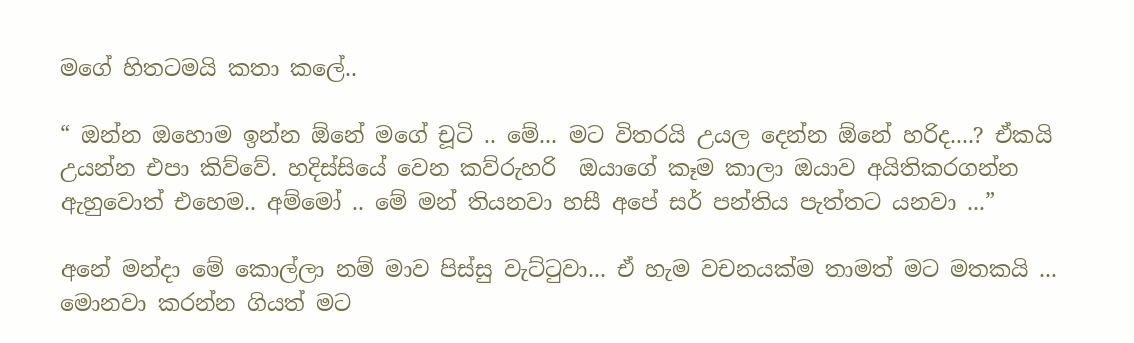මගේ හිතටමයි කතා කලේ..

“ ඔන්න ඔහොම ඉන්න ඕනේ මගේ චූටි .. මේ... මට විතරයි උයල දෙන්න ඕනේ හරිද....? ඒකයි උයන්න එපා කිව්වේ. හදිස්සියේ වෙන කව්රුහරි  ඔයාගේ කෑම කාලා ඔයාව අයිතිකරගන්න ඇහුවොත් එහෙම.. අම්මෝ .. මේ මන් තියනවා හසී අපේ සර් පන්තිය පැත්තට යනවා ...”

අනේ මන්දා මේ කොල්ලා නම් මාව පිස්සු වැට්ටුවා... ඒ හැම වචනයක්ම තාමත් මට මතකයි ... මොනවා කරන්න ගියත් මට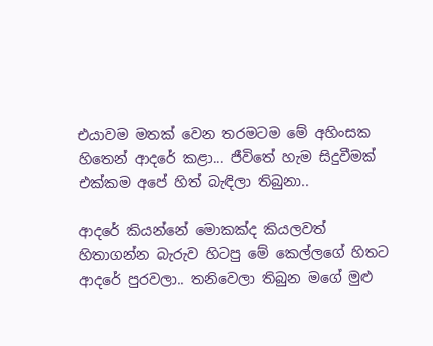එයාවම මතක් වෙන තරමටම මේ අහිංසක හිතෙන් ආදරේ කළා... ජීවිතේ හැම සිදුවීමක් එක්කම අපේ හිත් බැඳිලා තිබුනා..

ආදරේ කියන්නේ මොකක්ද කියලවත් හිතාගන්න බැරුව හිටපු මේ කෙල්ලගේ හිතට ආදරේ පුරවලා.. තනිවෙලා තිබුන මගේ මුළු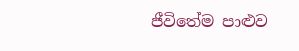ජීවිතේම පාළුව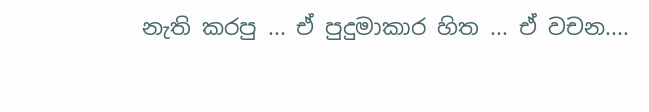නැති කරපු ... ඒ පුදුමාකාර හිත ... ඒ වචන....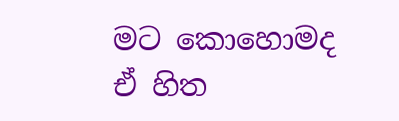මට කොහොමද ඒ හිත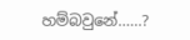හම්බවුනේ......?